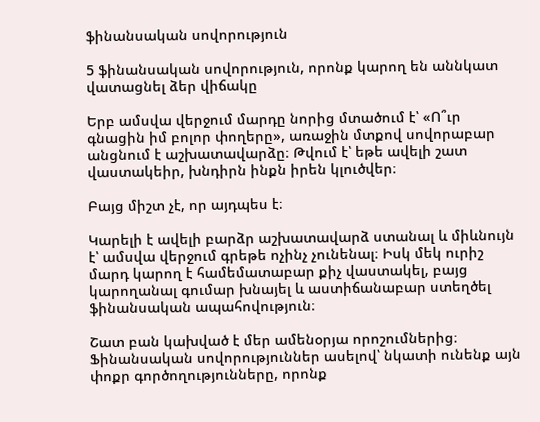ֆինանսական սովորություն

5 ֆինանսական սովորություն, որոնք կարող են աննկատ վատացնել ձեր վիճակը

Երբ ամսվա վերջում մարդը նորից մտածում է՝ «Ո՞ւր գնացին իմ բոլոր փողերը», առաջին մտքով սովորաբար անցնում է աշխատավարձը։ Թվում է՝ եթե ավելի շատ վաստակեիր, խնդիրն ինքն իրեն կլուծվեր։

Բայց միշտ չէ, որ այդպես է։

Կարելի է ավելի բարձր աշխատավարձ ստանալ և միևնույն է՝ ամսվա վերջում գրեթե ոչինչ չունենալ։ Իսկ մեկ ուրիշ մարդ կարող է համեմատաբար քիչ վաստակել, բայց կարողանալ գումար խնայել և աստիճանաբար ստեղծել ֆինանսական ապահովություն։

Շատ բան կախված է մեր ամենօրյա որոշումներից։ Ֆինանսական սովորություններ ասելով՝ նկատի ունենք այն փոքր գործողությունները, որոնք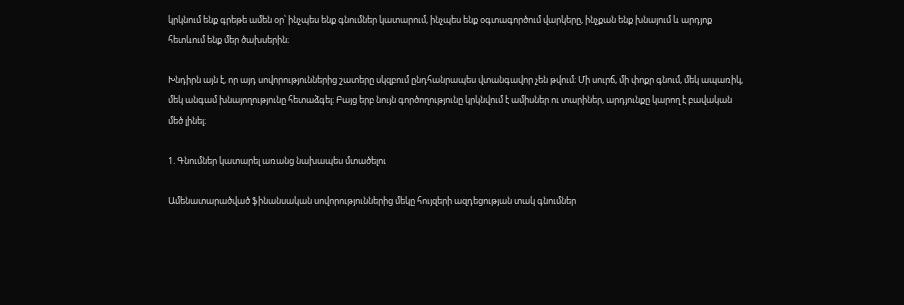կրկնում ենք գրեթե ամեն օր՝ ինչպես ենք գնումներ կատարում, ինչպես ենք օգտագործում վարկերը, ինչքան ենք խնայում և արդյոք հետևում ենք մեր ծախսերին։

Խնդիրն այն է, որ այդ սովորություններից շատերը սկզբում ընդհանրապես վտանգավոր չեն թվում։ Մի սուրճ, մի փոքր գնում, մեկ ապառիկ, մեկ անգամ խնայողությունը հետաձգել։ Բայց երբ նույն գործողությունը կրկնվում է ամիսներ ու տարիներ, արդյունքը կարող է բավական մեծ լինել։

1. Գնումներ կատարել առանց նախապես մտածելու

Ամենատարածված ֆինանսական սովորություններից մեկը հույզերի ազդեցության տակ գնումներ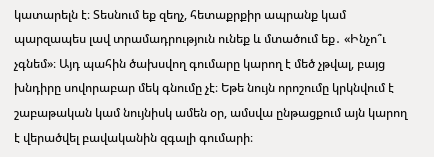կատարելն է։ Տեսնում եք զեղչ, հետաքրքիր ապրանք կամ պարզապես լավ տրամադրություն ունեք և մտածում եք․ «Ինչո՞ւ չգնեմ»։ Այդ պահին ծախսվող գումարը կարող է մեծ չթվալ, բայց խնդիրը սովորաբար մեկ գնումը չէ։ Եթե նույն որոշումը կրկնվում է շաբաթական կամ նույնիսկ ամեն օր, ամսվա ընթացքում այն կարող է վերածվել բավականին զգալի գումարի։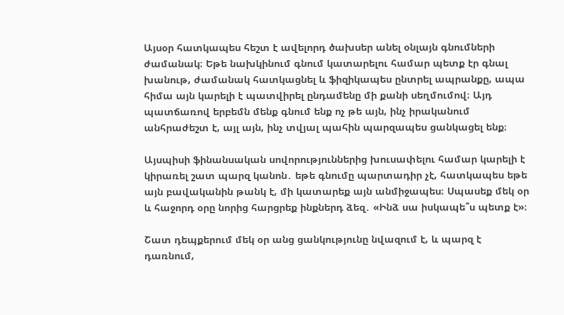Այսօր հատկապես հեշտ է ավելորդ ծախսեր անել օնլայն գնումների ժամանակ։ Եթե նախկինում գնում կատարելու համար պետք էր գնալ խանութ, ժամանակ հատկացնել և ֆիզիկապես ընտրել ապրանքը, ապա հիմա այն կարելի է պատվիրել ընդամենը մի քանի սեղմումով։ Այդ պատճառով երբեմն մենք գնում ենք ոչ թե այն, ինչ իրականում անհրաժեշտ է, այլ այն, ինչ տվյալ պահին պարզապես ցանկացել ենք։

Այսպիսի ֆինանսական սովորություններից խուսափելու համար կարելի է կիրառել շատ պարզ կանոն․ եթե գնումը պարտադիր չէ, հատկապես եթե այն բավականին թանկ է, մի կատարեք այն անմիջապես։ Սպասեք մեկ օր և հաջորդ օրը նորից հարցրեք ինքներդ ձեզ․ «Ինձ սա իսկապե՞ս պետք է»։

Շատ դեպքերում մեկ օր անց ցանկությունը նվազում է, և պարզ է դառնում,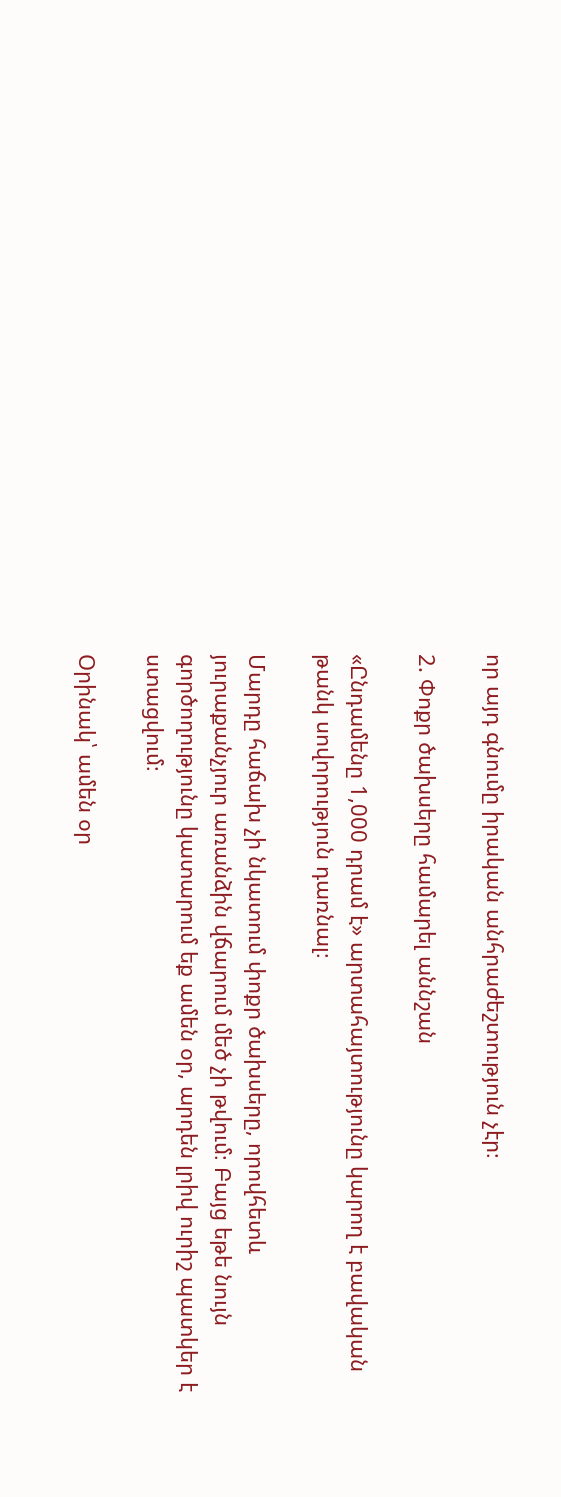որ այդ գնումը իրական անհրաժեշտություն չէր։

2. Փոքր ծախսերը համարել աննշան

«Ընդամենը 1,000 դրամ է» արտահայտությունը կարող է բավական թանկ սովորություն դառնալ։

Մարդը հաճախ չի նկատում փոքր ծախսերը, որովհետև յուրաքանչյուր առանձին վճարում մեծ չի թվում։ Բայց եթե նույն գործողությունը կատարում եք ամեն օր, արդեն լրիվ ուրիշ պատկեր է ստացվում։

Օրինակ՝ ամեն օր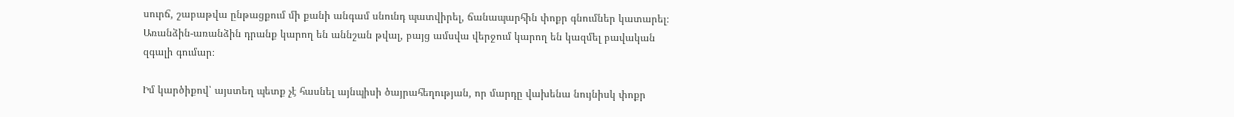սուրճ, շաբաթվա ընթացքում մի քանի անգամ սնունդ պատվիրել, ճանապարհին փոքր գնումներ կատարել։ Առանձին-առանձին դրանք կարող են աննշան թվալ, բայց ամսվա վերջում կարող են կազմել բավական զգալի գումար։

Իմ կարծիքով՝ այստեղ պետք չէ հասնել այնպիսի ծայրահեղության, որ մարդը վախենա նույնիսկ փոքր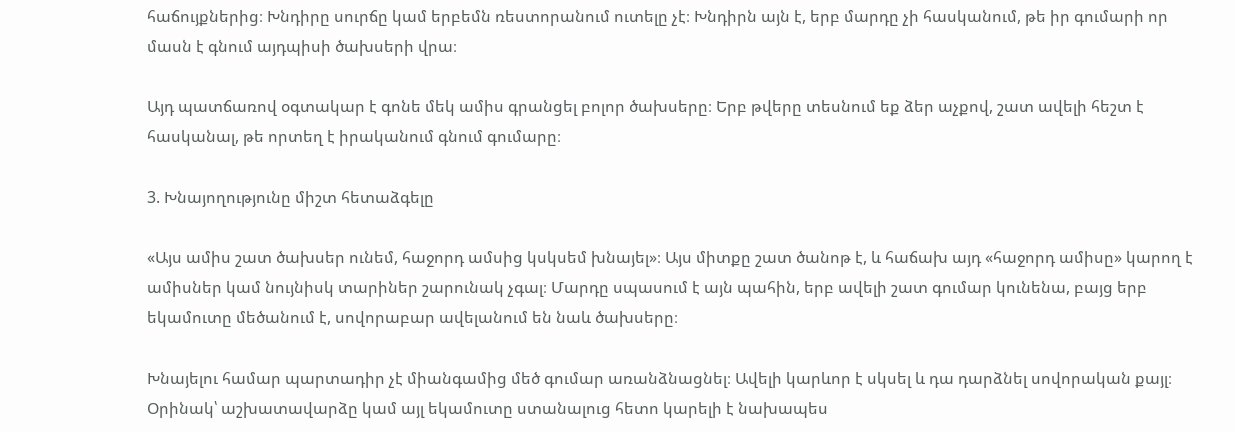հաճույքներից։ Խնդիրը սուրճը կամ երբեմն ռեստորանում ուտելը չէ։ Խնդիրն այն է, երբ մարդը չի հասկանում, թե իր գումարի որ մասն է գնում այդպիսի ծախսերի վրա։

Այդ պատճառով օգտակար է գոնե մեկ ամիս գրանցել բոլոր ծախսերը։ Երբ թվերը տեսնում եք ձեր աչքով, շատ ավելի հեշտ է հասկանալ, թե որտեղ է իրականում գնում գումարը։

3. Խնայողությունը միշտ հետաձգելը

«Այս ամիս շատ ծախսեր ունեմ, հաջորդ ամսից կսկսեմ խնայել»։ Այս միտքը շատ ծանոթ է, և հաճախ այդ «հաջորդ ամիսը» կարող է ամիսներ կամ նույնիսկ տարիներ շարունակ չգալ։ Մարդը սպասում է այն պահին, երբ ավելի շատ գումար կունենա, բայց երբ եկամուտը մեծանում է, սովորաբար ավելանում են նաև ծախսերը։

Խնայելու համար պարտադիր չէ միանգամից մեծ գումար առանձնացնել։ Ավելի կարևոր է սկսել և դա դարձնել սովորական քայլ։ Օրինակ՝ աշխատավարձը կամ այլ եկամուտը ստանալուց հետո կարելի է նախապես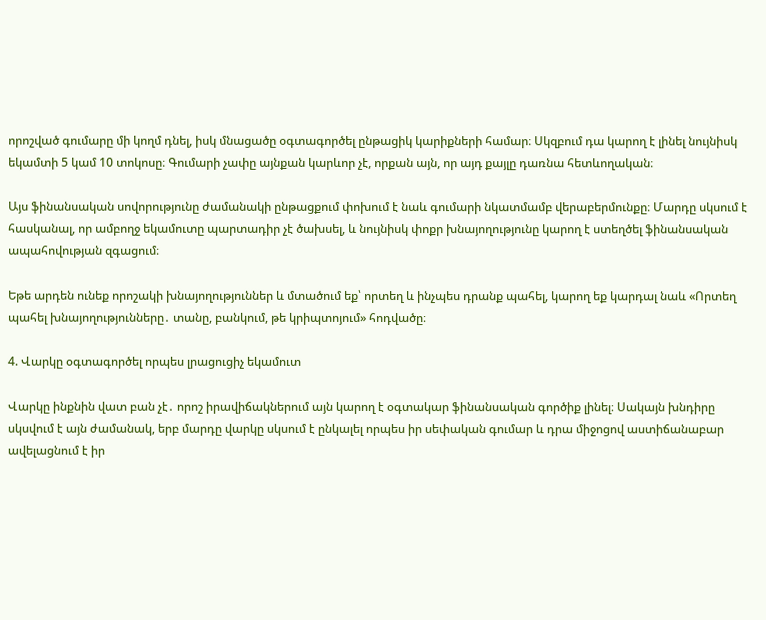որոշված գումարը մի կողմ դնել, իսկ մնացածը օգտագործել ընթացիկ կարիքների համար։ Սկզբում դա կարող է լինել նույնիսկ եկամտի 5 կամ 10 տոկոսը։ Գումարի չափը այնքան կարևոր չէ, որքան այն, որ այդ քայլը դառնա հետևողական։

Այս ֆինանսական սովորությունը ժամանակի ընթացքում փոխում է նաև գումարի նկատմամբ վերաբերմունքը։ Մարդը սկսում է հասկանալ, որ ամբողջ եկամուտը պարտադիր չէ ծախսել, և նույնիսկ փոքր խնայողությունը կարող է ստեղծել ֆինանսական ապահովության զգացում։

Եթե արդեն ունեք որոշակի խնայողություններ և մտածում եք՝ որտեղ և ինչպես դրանք պահել, կարող եք կարդալ նաև «Որտեղ պահել խնայողությունները․ տանը, բանկում, թե կրիպտոյում» հոդվածը։

4. Վարկը օգտագործել որպես լրացուցիչ եկամուտ

Վարկը ինքնին վատ բան չէ․ որոշ իրավիճակներում այն կարող է օգտակար ֆինանսական գործիք լինել։ Սակայն խնդիրը սկսվում է այն ժամանակ, երբ մարդը վարկը սկսում է ընկալել որպես իր սեփական գումար և դրա միջոցով աստիճանաբար ավելացնում է իր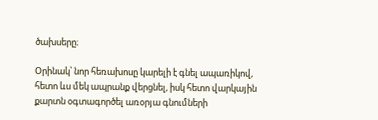ծախսերը։

Օրինակ՝ նոր հեռախոսը կարելի է գնել ապառիկով, հետո ևս մեկ ապրանք վերցնել, իսկ հետո վարկային քարտն օգտագործել առօրյա գնումների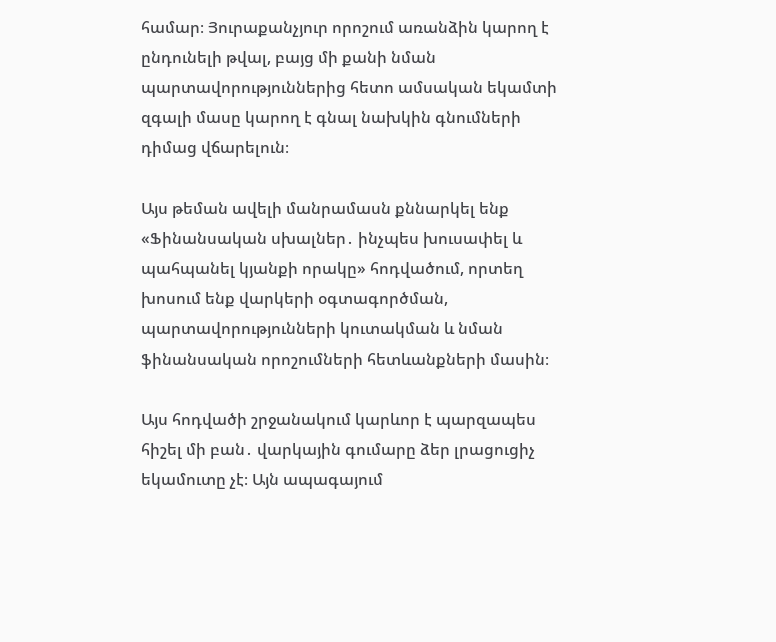համար։ Յուրաքանչյուր որոշում առանձին կարող է ընդունելի թվալ, բայց մի քանի նման պարտավորություններից հետո ամսական եկամտի զգալի մասը կարող է գնալ նախկին գնումների դիմաց վճարելուն։

Այս թեման ավելի մանրամասն քննարկել ենք «Ֆինանսական սխալներ․ ինչպես խուսափել և պահպանել կյանքի որակը» հոդվածում, որտեղ խոսում ենք վարկերի օգտագործման, պարտավորությունների կուտակման և նման ֆինանսական որոշումների հետևանքների մասին։

Այս հոդվածի շրջանակում կարևոր է պարզապես հիշել մի բան․ վարկային գումարը ձեր լրացուցիչ եկամուտը չէ։ Այն ապագայում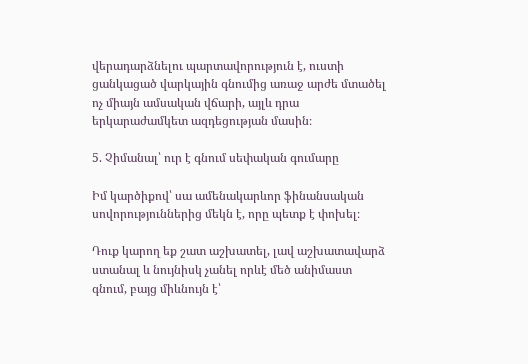վերադարձնելու պարտավորություն է, ուստի ցանկացած վարկային գնումից առաջ արժե մտածել ոչ միայն ամսական վճարի, այլև դրա երկարաժամկետ ազդեցության մասին։

5. Չիմանալ՝ ուր է գնում սեփական գումարը

Իմ կարծիքով՝ սա ամենակարևոր ֆինանսական սովորություններից մեկն է, որը պետք է փոխել։

Դուք կարող եք շատ աշխատել, լավ աշխատավարձ ստանալ և նույնիսկ չանել որևէ մեծ անիմաստ գնում, բայց միևնույն է՝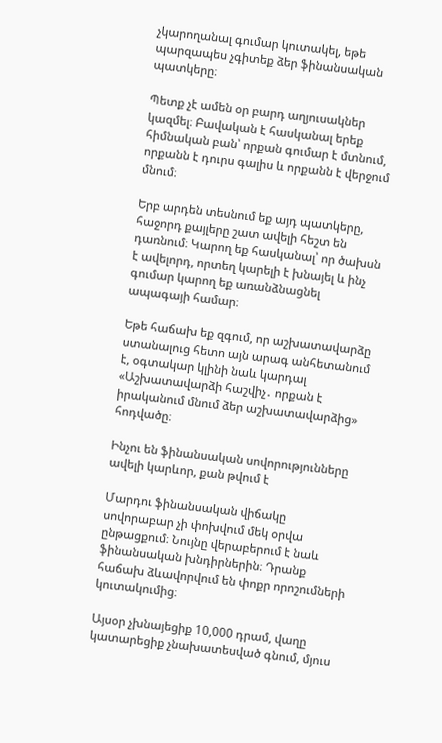չկարողանալ գումար կուտակել, եթե պարզապես չգիտեք ձեր ֆինանսական պատկերը։

Պետք չէ ամեն օր բարդ աղյուսակներ կազմել։ Բավական է հասկանալ երեք հիմնական բան՝ որքան գումար է մտնում, որքանն է դուրս գալիս և որքանն է վերջում մնում։

Երբ արդեն տեսնում եք այդ պատկերը, հաջորդ քայլերը շատ ավելի հեշտ են դառնում։ Կարող եք հասկանալ՝ որ ծախսն է ավելորդ, որտեղ կարելի է խնայել և ինչ գումար կարող եք առանձնացնել ապագայի համար։

Եթե հաճախ եք զգում, որ աշխատավարձը ստանալուց հետո այն արագ անհետանում է, օգտակար կլինի նաև կարդալ «Աշխատավարձի հաշվիչ․ որքան է իրականում մնում ձեր աշխատավարձից» հոդվածը։

Ինչու են ֆինանսական սովորությունները ավելի կարևոր, քան թվում է

Մարդու ֆինանսական վիճակը սովորաբար չի փոխվում մեկ օրվա ընթացքում։ Նույնը վերաբերում է նաև ֆինանսական խնդիրներին։ Դրանք հաճախ ձևավորվում են փոքր որոշումների կուտակումից։

Այսօր չխնայեցիք 10,000 դրամ, վաղը կատարեցիք չնախատեսված գնում, մյուս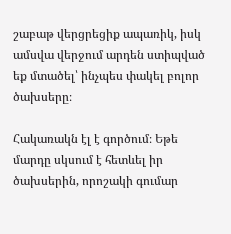շաբաթ վերցրեցիք ապառիկ, իսկ ամսվա վերջում արդեն ստիպված եք մտածել՝ ինչպես փակել բոլոր ծախսերը։

Հակառակն էլ է գործում։ Եթե մարդը սկսում է հետևել իր ծախսերին, որոշակի գումար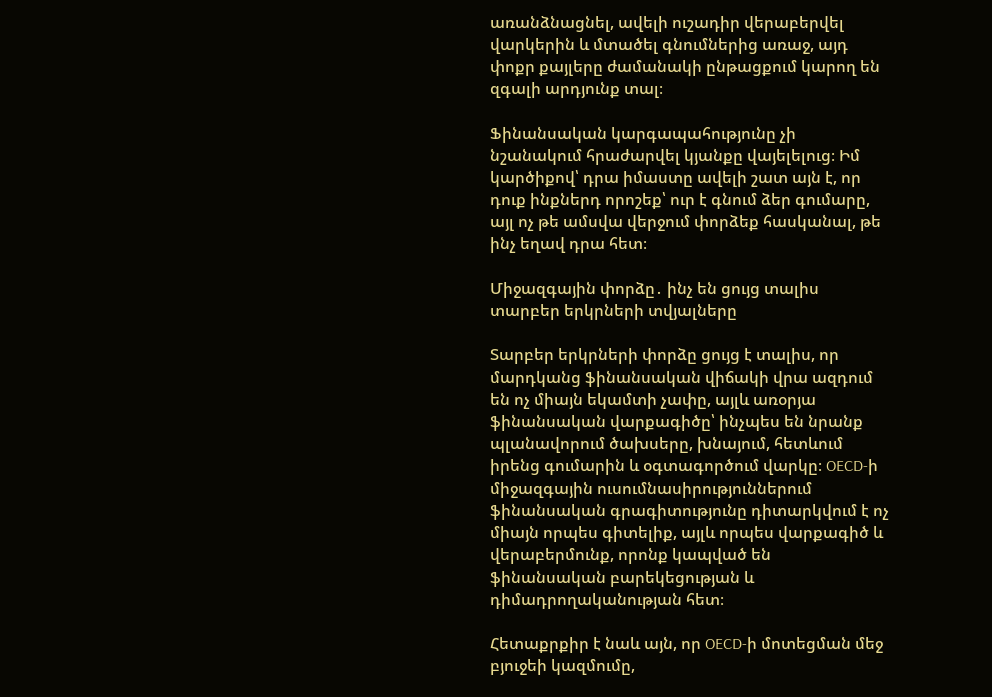առանձնացնել, ավելի ուշադիր վերաբերվել վարկերին և մտածել գնումներից առաջ, այդ փոքր քայլերը ժամանակի ընթացքում կարող են զգալի արդյունք տալ։

Ֆինանսական կարգապահությունը չի նշանակում հրաժարվել կյանքը վայելելուց։ Իմ կարծիքով՝ դրա իմաստը ավելի շատ այն է, որ դուք ինքներդ որոշեք՝ ուր է գնում ձեր գումարը, այլ ոչ թե ամսվա վերջում փորձեք հասկանալ, թե ինչ եղավ դրա հետ։

Միջազգային փորձը․ ինչ են ցույց տալիս տարբեր երկրների տվյալները

Տարբեր երկրների փորձը ցույց է տալիս, որ մարդկանց ֆինանսական վիճակի վրա ազդում են ոչ միայն եկամտի չափը, այլև առօրյա ֆինանսական վարքագիծը՝ ինչպես են նրանք պլանավորում ծախսերը, խնայում, հետևում իրենց գումարին և օգտագործում վարկը։ OECD-ի միջազգային ուսումնասիրություններում ֆինանսական գրագիտությունը դիտարկվում է ոչ միայն որպես գիտելիք, այլև որպես վարքագիծ և վերաբերմունք, որոնք կապված են ֆինանսական բարեկեցության և դիմադրողականության հետ։

Հետաքրքիր է նաև այն, որ OECD-ի մոտեցման մեջ բյուջեի կազմումը,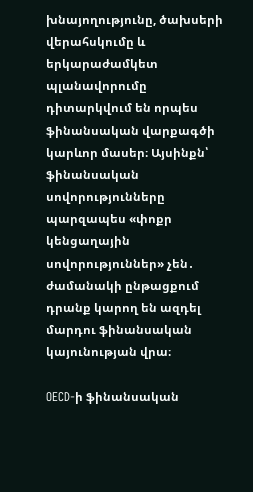խնայողությունը, ծախսերի վերահսկումը և երկարաժամկետ պլանավորումը դիտարկվում են որպես ֆինանսական վարքագծի կարևոր մասեր։ Այսինքն՝ ֆինանսական սովորությունները պարզապես «փոքր կենցաղային սովորություններ» չեն․ ժամանակի ընթացքում դրանք կարող են ազդել մարդու ֆինանսական կայունության վրա։

OECD-ի ֆինանսական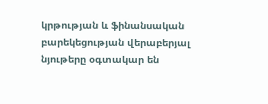կրթության և ֆինանսական բարեկեցության վերաբերյալ նյութերը օգտակար են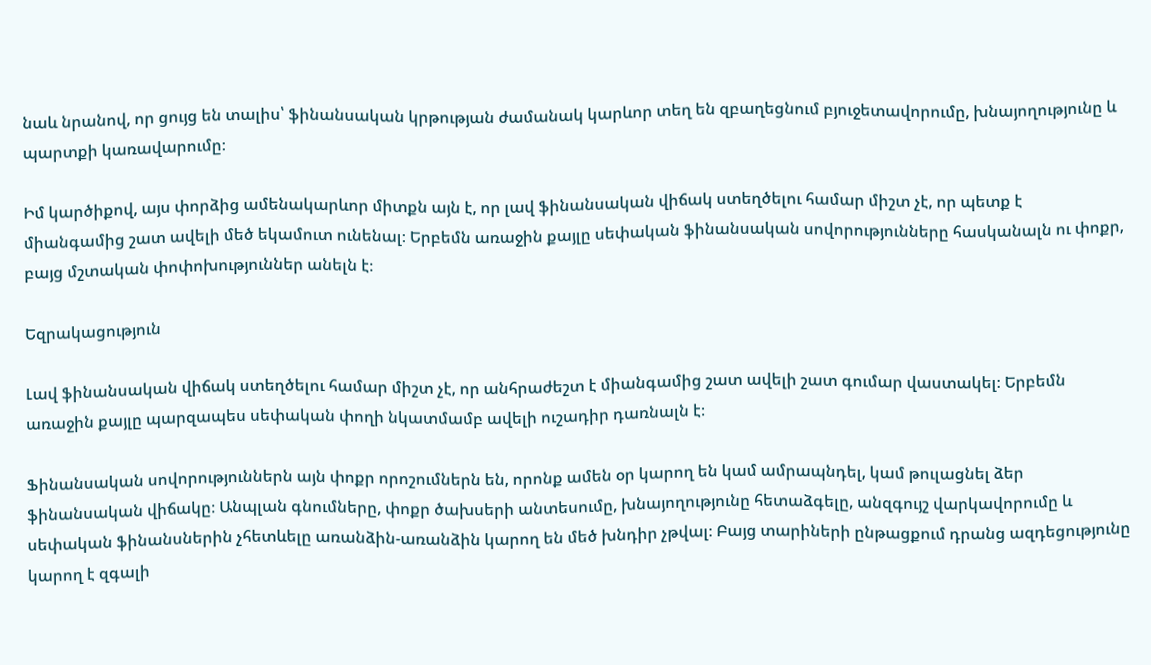նաև նրանով, որ ցույց են տալիս՝ ֆինանսական կրթության ժամանակ կարևոր տեղ են զբաղեցնում բյուջետավորումը, խնայողությունը և պարտքի կառավարումը։

Իմ կարծիքով, այս փորձից ամենակարևոր միտքն այն է, որ լավ ֆինանսական վիճակ ստեղծելու համար միշտ չէ, որ պետք է միանգամից շատ ավելի մեծ եկամուտ ունենալ։ Երբեմն առաջին քայլը սեփական ֆինանսական սովորությունները հասկանալն ու փոքր, բայց մշտական փոփոխություններ անելն է։

Եզրակացություն

Լավ ֆինանսական վիճակ ստեղծելու համար միշտ չէ, որ անհրաժեշտ է միանգամից շատ ավելի շատ գումար վաստակել։ Երբեմն առաջին քայլը պարզապես սեփական փողի նկատմամբ ավելի ուշադիր դառնալն է։

Ֆինանսական սովորություններն այն փոքր որոշումներն են, որոնք ամեն օր կարող են կամ ամրապնդել, կամ թուլացնել ձեր ֆինանսական վիճակը։ Անպլան գնումները, փոքր ծախսերի անտեսումը, խնայողությունը հետաձգելը, անզգույշ վարկավորումը և սեփական ֆինանսներին չհետևելը առանձին-առանձին կարող են մեծ խնդիր չթվալ։ Բայց տարիների ընթացքում դրանց ազդեցությունը կարող է զգալի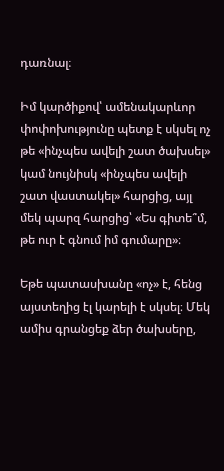դառնալ։

Իմ կարծիքով՝ ամենակարևոր փոփոխությունը պետք է սկսել ոչ թե «ինչպես ավելի շատ ծախսել» կամ նույնիսկ «ինչպես ավելի շատ վաստակել» հարցից, այլ մեկ պարզ հարցից՝ «Ես գիտե՞մ, թե ուր է գնում իմ գումարը»։

Եթե պատասխանը «ոչ» է, հենց այստեղից էլ կարելի է սկսել։ Մեկ ամիս գրանցեք ձեր ծախսերը,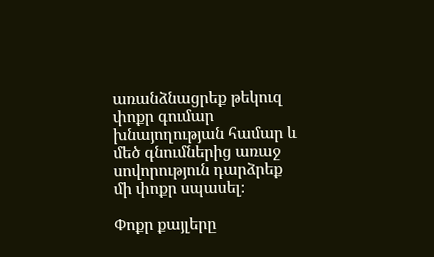առանձնացրեք թեկուզ փոքր գումար խնայողության համար և մեծ գնումներից առաջ սովորություն դարձրեք մի փոքր սպասել։

Փոքր քայլերը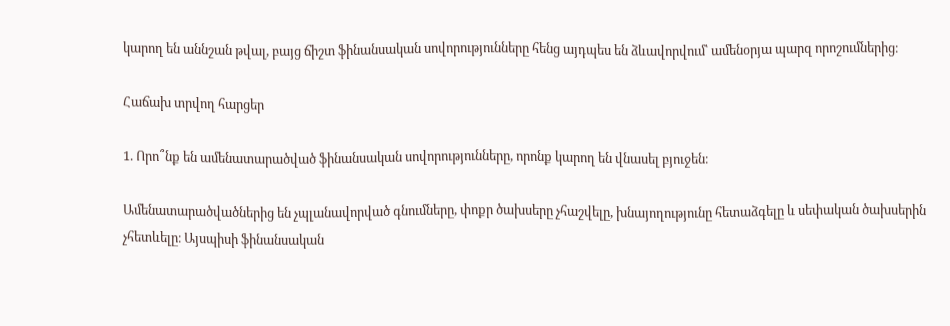կարող են աննշան թվալ, բայց ճիշտ ֆինանսական սովորությունները հենց այդպես են ձևավորվում՝ ամենօրյա պարզ որոշումներից։

Հաճախ տրվող հարցեր

1. Որո՞նք են ամենատարածված ֆինանսական սովորությունները, որոնք կարող են վնասել բյուջեն։

Ամենատարածվածներից են չպլանավորված գնումները, փոքր ծախսերը չհաշվելը, խնայողությունը հետաձգելը և սեփական ծախսերին չհետևելը։ Այսպիսի ֆինանսական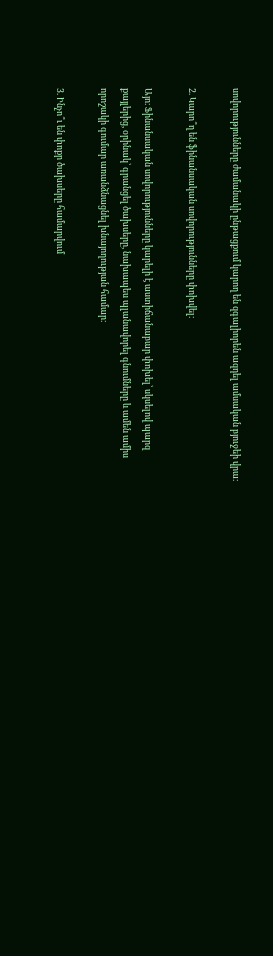սովորությունները ժամանակի ընթացքում կարող են զգալիորեն ազդել ամսական բյուջեի վրա։

2. Կարո՞ղ են ֆինանսական սովորությունները փոխվել։

Այո։ Ֆինանսական սովորությունները կարելի է աստիճանաբար փոխել՝ սկսելով պարզ քայլերից, օրինակ՝ գրանցել ծախսերը, նախապես պլանավորել գնումները և ամեն ամիս որոշակի գումար առանձնացնել խնայողության համար։

3. Ինչո՞ւ են փոքր ծախսերը համարվում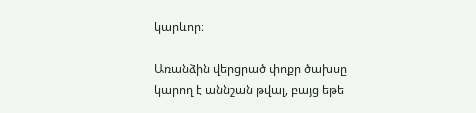կարևոր։

Առանձին վերցրած փոքր ծախսը կարող է աննշան թվալ, բայց եթե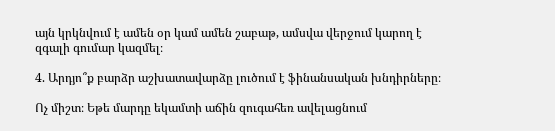այն կրկնվում է ամեն օր կամ ամեն շաբաթ, ամսվա վերջում կարող է զգալի գումար կազմել։

4. Արդյո՞ք բարձր աշխատավարձը լուծում է ֆինանսական խնդիրները։

Ոչ միշտ։ Եթե մարդը եկամտի աճին զուգահեռ ավելացնում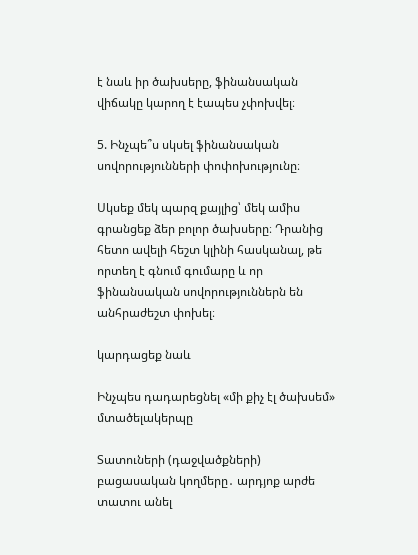է նաև իր ծախսերը, ֆինանսական վիճակը կարող է էապես չփոխվել։

5. Ինչպե՞ս սկսել ֆինանսական սովորությունների փոփոխությունը։

Սկսեք մեկ պարզ քայլից՝ մեկ ամիս գրանցեք ձեր բոլոր ծախսերը։ Դրանից հետո ավելի հեշտ կլինի հասկանալ, թե որտեղ է գնում գումարը և որ ֆինանսական սովորություններն են անհրաժեշտ փոխել։

կարդացեք նաև

Ինչպես դադարեցնել «մի քիչ էլ ծախսեմ» մտածելակերպը

Տատուների (դաջվածքների) բացասական կողմերը․ արդյոք արժե տատու անել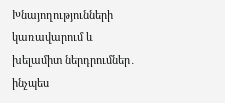Խնայողությունների կառավարում և խելամիտ ներդրումներ․ ինչպես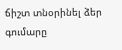ճիշտ տնօրինել ձեր գումարը